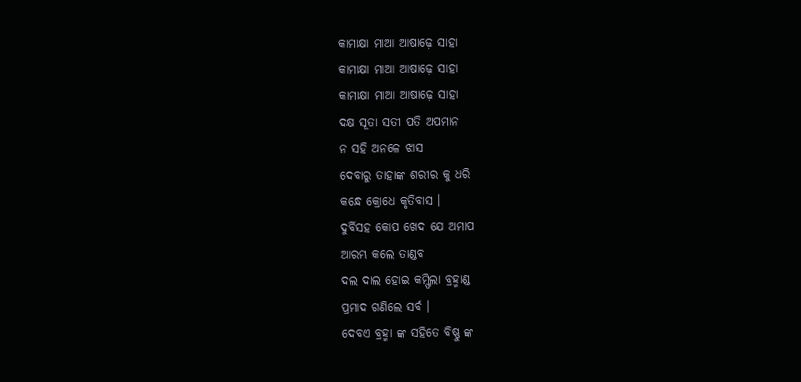କାମାକ୍ଷା ମାଆ ଆଷାଢ଼େ ସାହା
କାମାକ୍ଷା ମାଆ ଆଷାଢ଼େ ସାହା
କାମାକ୍ଷା ମାଆ ଆଷାଢ଼େ ସାହା
ଦକ୍ଷ ସୂତା ସତୀ ପତି ଅପମାନ
ନ ସହି ଅନଳେ ଝାସ
ଦେବାରୁ ତାହାଙ୍କ ଶରୀର କୁ ଧରି
କନ୍ଧେ କ୍ରୋଧେ କୃତିବାସ ।
ଦୁର୍ବିସହ କୋପ ଖେଦ ଯେ ଅମାପ
ଆରମ୍ଭ କଲେ ତାଣ୍ଡବ
ଦଲ ଦାଲ ହୋଇ କମ୍ଫିଲା ବ୍ରହ୍ମାଣ୍ଡ
ପ୍ରମାଦ ଗଣିଲେ ସର୍ବ ।
ଦେବଏ ବ୍ରହ୍ମା ଙ୍କ ସହିତେ ବିଷ୍ଣୁ ଙ୍କ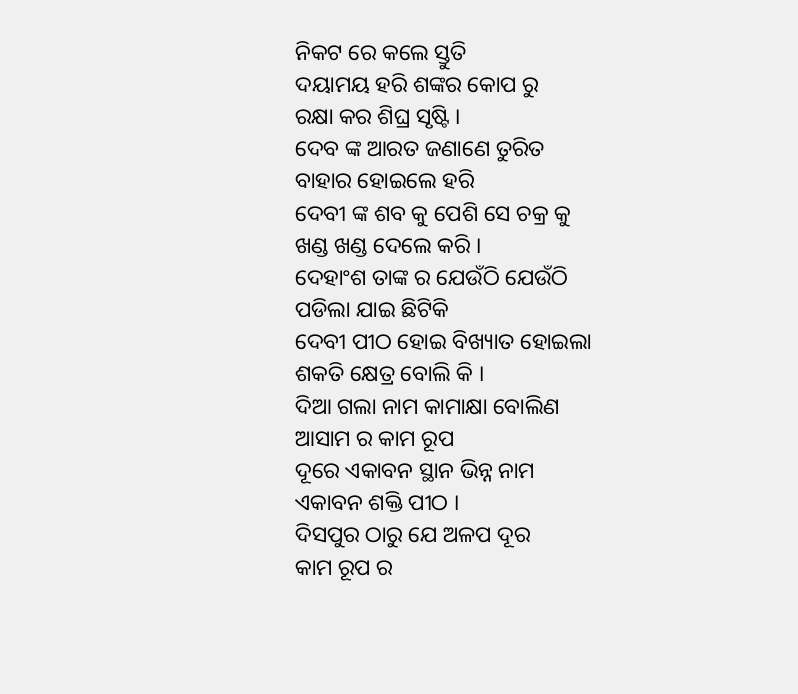ନିକଟ ରେ କଲେ ସ୍ତୁତି
ଦୟାମୟ ହରି ଶଙ୍କର କୋପ ରୁ
ରକ୍ଷା କର ଶିଘ୍ର ସୃଷ୍ଟି ।
ଦେବ ଙ୍କ ଆରତ ଜଣାଣେ ତୁରିତ
ବାହାର ହୋଇଲେ ହରି
ଦେବୀ ଙ୍କ ଶବ କୁ ପେଶି ସେ ଚକ୍ର କୁ
ଖଣ୍ଡ ଖଣ୍ଡ ଦେଲେ କରି ।
ଦେହାଂଶ ତାଙ୍କ ର ଯେଉଁଠି ଯେଉଁଠି
ପଡିଲା ଯାଇ ଛିଟିକି
ଦେବୀ ପୀଠ ହୋଇ ବିଖ୍ୟାତ ହୋଇଲା
ଶକତି କ୍ଷେତ୍ର ବୋଲି କି ।
ଦିଆ ଗଲା ନାମ କାମାକ୍ଷା ବୋଲିଣ
ଆସାମ ର କାମ ରୂପ
ଦୂରେ ଏକାବନ ସ୍ଥାନ ଭିନ୍ନ ନାମ
ଏକାବନ ଶକ୍ତି ପୀଠ ।
ଦିସପୁର ଠାରୁ ଯେ ଅଳପ ଦୂର
କାମ ରୂପ ର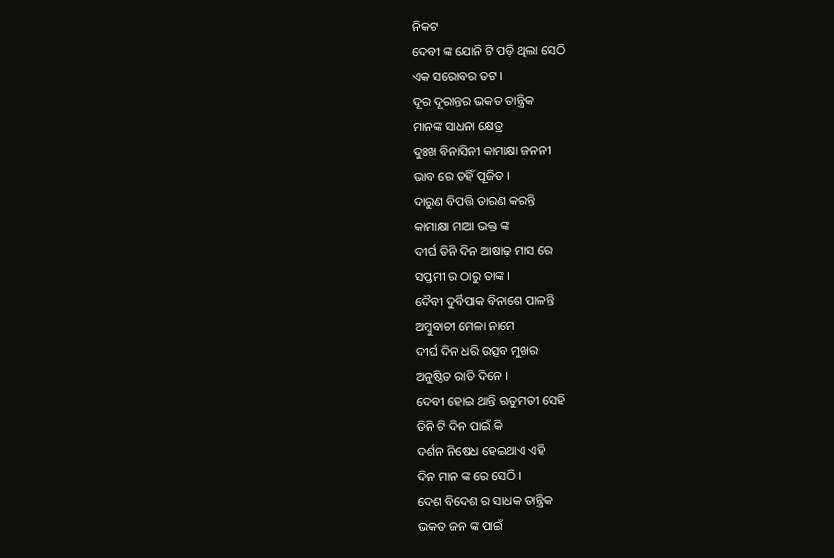ନିକଟ
ଦେବୀ ଙ୍କ ଯୋନି ଟି ପଡ଼ି ଥିଲା ସେଠି
ଏକ ସରୋବର ତଟ ।
ଦୂର ଦୂରାନ୍ତର ଭକତ ତାନ୍ତ୍ରିକ
ମାନଙ୍କ ସାଧନା କ୍ଷେତ୍ର
ଦୁଃଖ ବିନାସିନୀ କାମାକ୍ଷା ଜନନୀ
ଭାବ ରେ ତହିଁ ପୂଜିତ ।
ଦାରୁଣ ବିପତ୍ତି ତାରଣ କରନ୍ତି
କାମାକ୍ଷା ମାଆ ଭକ୍ତ ଙ୍କ
ଦୀର୍ଘ ତିନି ଦିନ ଆଷାଢ଼ ମାସ ରେ
ସପ୍ତମୀ ର ଠାରୁ ତାଙ୍କ ।
ଦୈବୀ ଦୁର୍ବିପାକ ବିନାଶେ ପାଳନ୍ତି
ଅମ୍ବୁବାଚୀ ମେଳା ନାମେ
ଦୀର୍ଘ ଦିନ ଧରି ଉତ୍ସବ ମୁଖର
ଅନୁଷ୍ଠିତ ରାତି ଦିନେ ।
ଦେବୀ ହୋଇ ଥାନ୍ତି ଋତୁମତୀ ସେହି
ତିନି ଟି ଦିନ ପାଇଁ କି
ଦର୍ଶନ ନିଷେଧ ହେଇଥାଏ ଏହି
ଦିନ ମାନ ଙ୍କ ରେ ସେଠି ।
ଦେଶ ବିଦେଶ ର ସାଧକ ତାନ୍ତ୍ରିକ
ଭକତ ଜନ ଙ୍କ ପାଇଁ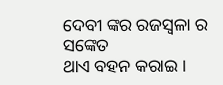ଦେବୀ ଙ୍କର ରଜସ୍ଵଳା ର ସଙ୍କେତ
ଥାଏ ବହନ କରାଇ ।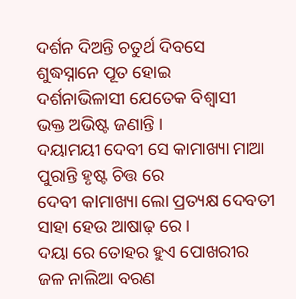ଦର୍ଶନ ଦିଅନ୍ତି ଚତୁର୍ଥ ଦିବସେ
ଶୁଦ୍ଧସ୍ନାନେ ପୂତ ହୋଇ
ଦର୍ଶନାଭିଳାସୀ ଯେତେକ ବିଶ୍ୱାସୀ
ଭକ୍ତ ଅଭିଷ୍ଟ ଜଣାନ୍ତି ।
ଦୟାମୟୀ ଦେବୀ ସେ କାମାଖ୍ୟା ମାଆ
ପୁରାନ୍ତି ହୃଷ୍ଟ ଚିତ୍ତ ରେ
ଦେବୀ କlମାଖ୍ୟା ଲୋ ପ୍ରତ୍ୟକ୍ଷ ଦେବତୀ
ସାହା ହେଉ ଆଷାଢ଼ ରେ ।
ଦୟା ରେ ତୋହର ହୁଏ ପୋଖରୀର
ଜଳ ନାଲିଆ ବରଣ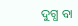ଦୁଗ୍ଧ ବା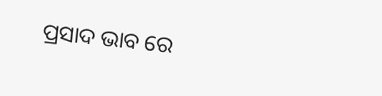ପ୍ରସାଦ ଭାବ ରେ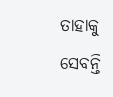ତାହାକୁ
ସେବନ୍ତି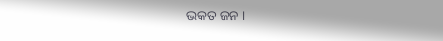ଭକତ ଜନ ।